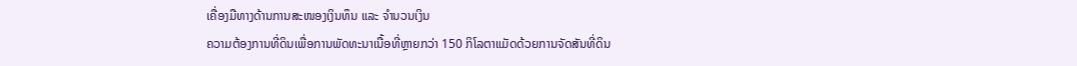ເຄື່ອງມືທາງດ້ານການສະໜອງເງິນທຶນ ແລະ ຈຳນວນເງິນ
ຄວາມຕ້ອງການທີ່ດິນເພື່ອການພັດທະນາເນື້ອທີ່ຫຼາຍກວ່າ 150 ກິໂລຕາແມັດດ້ວຍການຈັດສັນທີ່ດິນ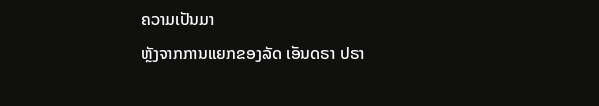ຄວາມເປັນມາ
ຫຼັງຈາກການແຍກຂອງລັດ ເອັນດຣາ ປຣາ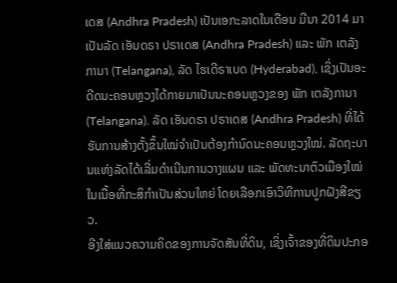ເດສ (Andhra Pradesh) ເປັນເອກະລາດໃນເດືອນ ມີນາ 2014 ມາເປັນລັດ ເອັນດຣາ ປຣາເດສ (Andhra Pradesh) ແລະ ພັກ ເຕລັງການາ (Telangana), ລັດ ໄຮເດີຣາເບດ (Hyderabad), ເຊິ່ງເປັນອະດີດນະຄອນຫຼວງໄດ້ກາຍມາເປັນນະຄອນຫຼວງຂອງ ພັກ ເຕລັງການາ (Telangana). ລັດ ເອັນດຣາ ປຣາເດສ (Andhra Pradesh) ທີ່ໄດ້ຮັບການສ້າງຕັ້ງຂຶ້ນໃໝ່ຈຳເປັນຕ້ອງກຳນົດນະຄອນຫຼວງໃໝ່. ລັດຖະບານແຫ່ງລັດໄດ້ເລີ່ມດຳເນີນການວາງແຜນ ແລະ ພັດທະນາຕົວເມືອງໃໝ່ໃນເນື້ອທີ່ກະສິກຳເປັນສ່ວນໃຫຍ່ ໂດຍເລືອກເອົາວິທີການປູກຝັງສີຂຽວ.
ອີງໃສ່ແນວຄວາມຄິດຂອງການຈັດສັນທີ່ດິນ, ເຊິ່ງເຈົ້າຂອງທີ່ດິນປະກອ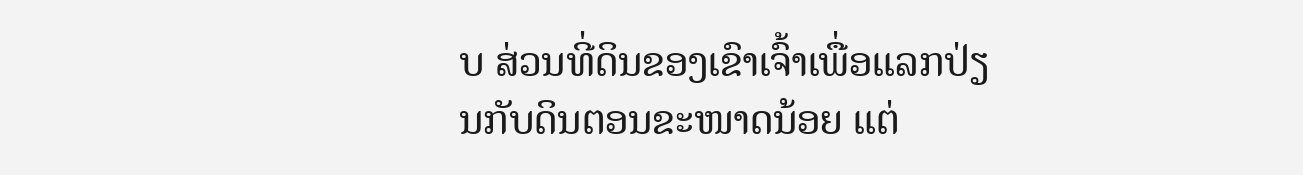ບ ສ່ວນທີ່ດິນຂອງເຂົາເຈົ້າເພື່ອແລກປ່ຽນກັບດິນຕອນຂະໜາດນ້ອຍ ແຕ່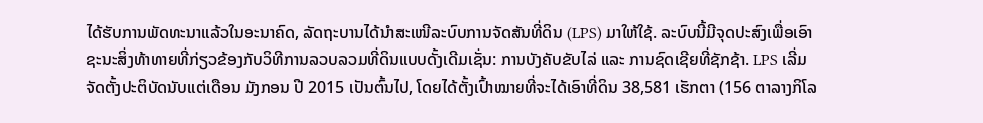ໄດ້ຮັບການພັດທະນາແລ້ວໃນອະນາຄົດ, ລັດຖະບານໄດ້ນໍາສະເໜີລະບົບການຈັດສັນທີ່ດິນ (LPS) ມາໃຫ້ໃຊ້. ລະບົບນີ້ມີຈຸດປະສົງເພື່ອເອົາຊະນະສິ່ງທ້າທາຍທີ່ກ່ຽວຂ້ອງກັບວິທີການລວບລວມທີ່ດິນແບບດັ້ງເດີມເຊັ່ນ: ການບັງຄັບຂັບໄລ່ ແລະ ການຊົດເຊີຍທີ່ຊັກຊ້າ. LPS ເລີ່ມຈັດຕັ້ງປະຕິບັດນັບແຕ່ເດືອນ ມັງກອນ ປີ 2015 ເປັນຕົ້ນໄປ, ໂດຍໄດ້ຕັ້ງເປົ້າໝາຍທີ່ຈະໄດ້ເອົາທີ່ດິນ 38,581 ເຮັກຕາ (156 ຕາລາງກິໂລ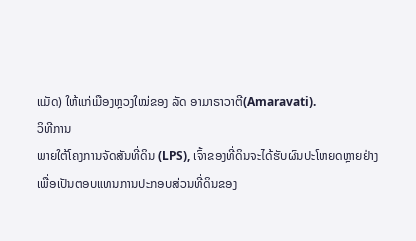ແມັດ) ໃຫ້ແກ່ເມືອງຫຼວງໃໝ່ຂອງ ລັດ ອາມາຣາວາຕີ(Amaravati).
ວິທີການ
ພາຍໃຕ້ໂຄງການຈັດສັນທີ່ດິນ (LPS), ເຈົ້າຂອງທີ່ດິນຈະໄດ້ຮັບຜົນປະໂຫຍດຫຼາຍຢ່າງ ເພື່ອເປັນຕອບແທນການປະກອບສ່ວນທີ່ດິນຂອງ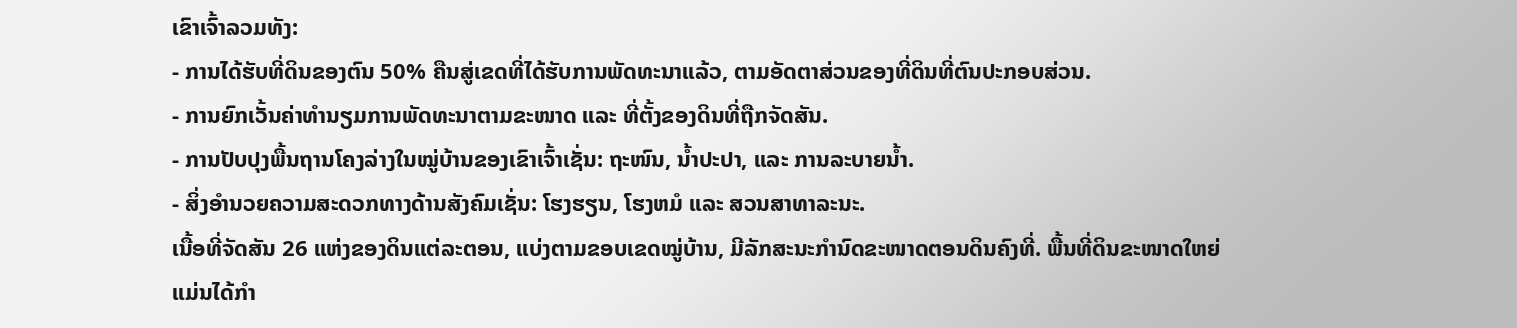ເຂົາເຈົ້າລວມທັງ:
- ການໄດ້ຮັບທີ່ດິນຂອງຕົນ 50% ຄືນສູ່ເຂດທີ່ໄດ້ຮັບການພັດທະນາແລ້ວ, ຕາມອັດຕາສ່ວນຂອງທີ່ດິນທີ່ຕົນປະກອບສ່ວນ.
- ການຍົກເວັ້ນຄ່າທຳນຽມການພັດທະນາຕາມຂະໜາດ ແລະ ທີ່ຕັ້ງຂອງດິນທີ່ຖືກຈັດສັນ.
- ການປັບປຸງພື້ນຖານໂຄງລ່າງໃນໝູ່ບ້ານຂອງເຂົາເຈົ້າເຊັ່ນ: ຖະໜົນ, ນໍ້າປະປາ, ແລະ ການລະບາຍນໍ້າ.
- ສິ່ງອໍານວຍຄວາມສະດວກທາງດ້ານສັງຄົມເຊັ່ນ: ໂຮງຮຽນ, ໂຮງຫມໍ ແລະ ສວນສາທາລະນະ.
ເນື້ອທີ່ຈັດສັນ 26 ແຫ່ງຂອງດິນແຕ່ລະຕອນ, ແບ່ງຕາມຂອບເຂດໝູ່ບ້ານ, ມີລັກສະນະກຳນົດຂະໜາດຕອນດິນຄົງທີ່. ພື້ນທີ່ດິນຂະໜາດໃຫຍ່ແມ່ນໄດ້ກຳ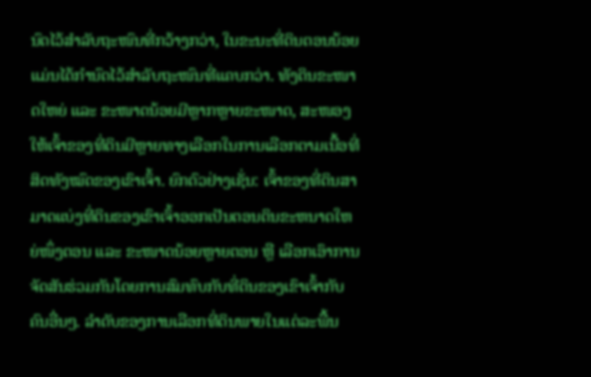ນົດໄວ້ສຳລັບຖະໜົນທີ່ກວ້າງກວ່າ, ໃນຂະນະທີ່ດິນຕອນນ້ອຍແມ່ນໄດ້ກຳນົດໄວ້ສຳລັບຖະໜົນທີ່ແຄບກວ່າ. ທັງດິນຂະໜາດໃຫຍ່ ແລະ ຂະໜາດນ້ອຍມີຫຼາກຫຼາຍຂະໜາດ, ສະໜອງໃຫ້ເຈົ້າຂອງທີ່ດິນມີຫຼາຍທາງເລືອກໃນການເລືອກຕາມເນື້ອທີ່ສິດທັງໝົດຂອງເຂົາເຈົ້າ. ຍົກຕົວຢ່າງເຊັ່ນ: ເຈົ້າຂອງທີ່ດິນສາມາດແບ່ງທີ່ດິນຂອງເຂົາເຈົ້າອອກເປັນຕອນດິນຂະຫນາດໃຫຍ່ໜຶ່ງຕອນ ແລະ ຂະໜາດນ້ອຍຫຼາຍຕອນ ຫຼື ເລືອກເອົາການຈັດສັນຮ່ວມກັນໂດຍການສົມທົບກັບທີ່ດິນຂອງເຂົາເຈົ້າກັບຄົນອື່ນໆ. ລຳດັບຂອງການເລືອກທີ່ດິນພາຍໃນແຕ່ລະພື້ນ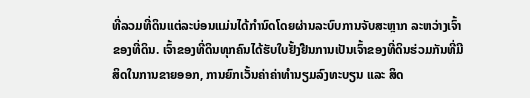ທີ່ລວມທີ່ດິນແຕ່ລະບ່ອນແມ່ນໄດ້ກໍານົດໂດຍຜ່ານລະບົບການຈັບສະຫຼາກ ລະຫວ່າງເຈົ້າຂອງທີ່ດິນ. ເຈົ້າຂອງທີ່ດິນທຸກຄົນໄດ້ຮັບໃບຢັ້ງຢືນການເປັນເຈົ້າຂອງທີ່ດິນຮ່ວມກັນທີ່ມີສິດໃນການຂາຍອອກ, ການຍົກເວັ້ນຄ່າຄ່າທຳນຽມລົງທະບຽນ ແລະ ສິດ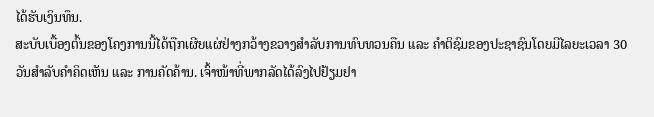ໄດ້ຮັບເງິນທຶນ.
ສະບັບເບື້ອງຕົ້ນຂອງໂຄງການນີ້ໄດ້ຖືກເຜີຍແຜ່ຢ່າງກວ້າງຂວາງສໍາລັບການທົບທວນຄືນ ແລະ ຄໍາຕິຊົມຂອງປະຊາຊົນໂດຍມີໄລຍະເວລາ 30 ວັນສໍາລັບຄໍາຄິດເຫັນ ແລະ ການຄັດຄ້ານ. ເຈົ້າໜ້າທີ່ພາກລັດໄດ້ລົງໄປຢ້ຽມຢາ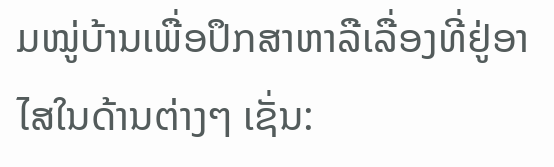ມໝູ່ບ້ານເພື່ອປຶກສາຫາລືເລື່ອງທີ່ຢູ່ອາໄສໃນດ້ານຕ່າງໆ ເຊັ່ນ: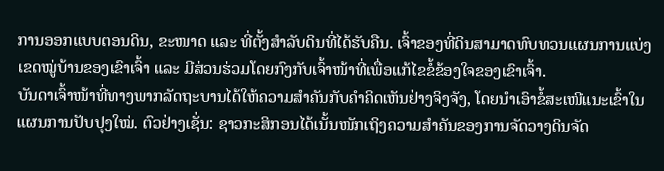ການອອກແບບຕອນດິນ, ຂະໜາດ ແລະ ທີ່ຕັ້ງສຳລັບດິນທີ່ໄດ້ຮັບຄືນ. ເຈົ້າຂອງທີ່ດິນສາມາດທົບທວນແຜນການແບ່ງເຂດໝູ່ບ້ານຂອງເຂົາເຈົ້າ ແລະ ມີສ່ວນຮ່ວມໂດຍກົງກັບເຈົ້າໜ້າທີ່ເພື່ອແກ້ໄຂຂໍ້ຂ້ອງໃຈຂອງເຂົາເຈົ້າ.
ບັນດາເຈົ້າໜ້າທີ່ທາງພາກລັດຖະບານໄດ້ໃຫ້ຄວາມສຳຄັນກັບຄຳຄິດເຫັນຢ່າງຈິງຈັງ, ໂດຍນຳເອົາຂໍ້ສະເໜີແນະເຂົ້າໃນແຜນການປັບປຸງໃໝ່. ຕົວຢ່າງເຊັ່ນ: ຊາວກະສິກອນໄດ້ເນັ້ນໜັກເຖິງຄວາມສຳຄັນຂອງການຈັດວາງດິນຈັດ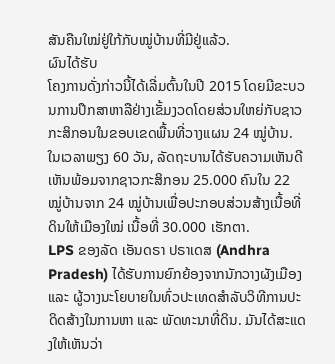ສັນຄືນໃໝ່ຢູ່ໃກ້ກັບໝູ່ບ້ານທີ່ມີຢູ່ແລ້ວ.
ຜົນໄດ້ຮັບ
ໂຄງການດັ່ງກ່າວນີ້ໄດ້ເລີ່ມຕົ້ນໃນປີ 2015 ໂດຍມີຂະບວນການປຶກສາຫາລືຢ່າງເຂັ້ມງວດໂດຍສ່ວນໃຫຍ່ກັບຊາວກະສິກອນໃນຂອບເຂດພື້ນທີ່ວາງແຜນ 24 ໝູ່ບ້ານ. ໃນເວລາພຽງ 60 ວັນ, ລັດຖະບານໄດ້ຮັບຄວາມເຫັນດີເຫັນພ້ອມຈາກຊາວກະສິກອນ 25.000 ຄົນໃນ 22 ໝູ່ບ້ານຈາກ 24 ໝູ່ບ້ານເພື່ອປະກອບສ່ວນສ້າງເນື້ອທີ່ດິນໃຫ້ເມືອງໃໝ່ ເນື້ອທີ່ 30.000 ເຮັກຕາ.
LPS ຂອງລັດ ເອັນດຣາ ປຣາເດສ (Andhra Pradesh) ໄດ້ຮັບການຍົກຍ້ອງຈາກນັກວາງຜັງເມືອງ ແລະ ຜູ້ວາງນະໂຍບາຍໃນທົ່ວປະເທດສຳລັບວິທີການປະດິດສ້າງໃນການຫາ ແລະ ພັດທະນາທີ່ດິນ. ມັນໄດ້ສະແດງໃຫ້ເຫັນວ່າ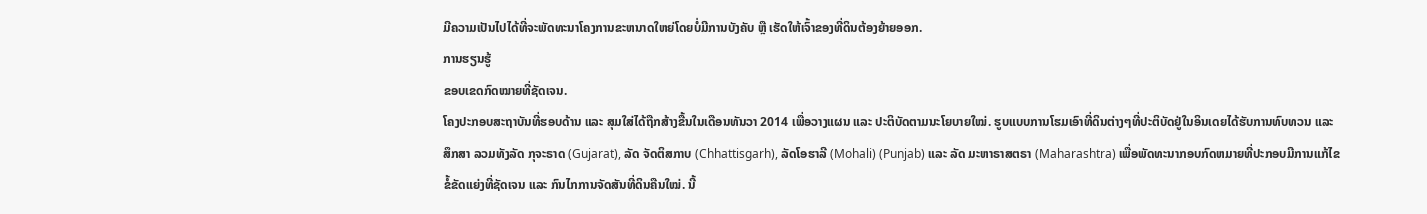ມີຄວາມເປັນໄປໄດ້ທີ່ຈະພັດທະນາໂຄງການຂະຫນາດໃຫຍ່ໂດຍບໍ່ມີການບັງຄັບ ຫຼື ເຮັດໃຫ້ເຈົ້າຂອງທີ່ດິນຕ້ອງຍ້າຍອອກ.
ການຮຽນຮູ້
ຂອບເຂດກົດໝາຍທີ່ຊັດເຈນ.
ໂຄງປະກອບສະຖາບັນທີ່ຮອບດ້ານ ແລະ ສຸມໃສ່ໄດ້ຖືກສ້າງຂື້ນໃນເດືອນທັນວາ 2014 ເພື່ອວາງແຜນ ແລະ ປະຕິບັດຕາມນະໂຍບາຍໃໝ່. ຮູບແບບການໂຮມເອົາທີ່ດິນຕ່າງໆທີ່ປະຕິບັດຢູ່ໃນອິນເດຍໄດ້ຮັບການທົບທວນ ແລະ ສຶກສາ ລວມທັງລັດ ກຸຈະຣາດ (Gujarat), ລັດ ຈັດຕິສກາບ (Chhattisgarh), ລັດໂອຮາລີ (Mohali) (Punjab) ແລະ ລັດ ມະຫາຣາສຕຣາ (Maharashtra) ເພື່ອພັດທະນາກອບກົດຫມາຍທີ່ປະກອບມີການແກ້ໄຂຂໍ້ຂັດແຍ່ງທີ່ຊັດເຈນ ແລະ ກົນໄກການຈັດສັນທີ່ດິນຄືນໃໝ່. ນີ້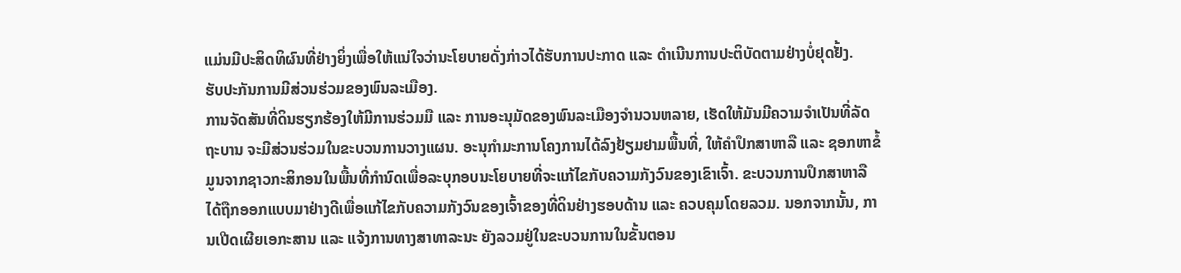ແມ່ນມີປະສິດທິຜົນທີ່ຢ່າງຍິ່ງເພື່ອໃຫ້ແນ່ໃຈວ່ານະໂຍບາຍດັ່ງກ່າວໄດ້ຮັບການປະກາດ ແລະ ດຳເນີນການປະຕິບັດຕາມຢ່າງບໍ່ຢຸດຢັ້ງ.
ຮັບປະກັນການມີສ່ວນຮ່ວມຂອງພົນລະເມືອງ.
ການຈັດສັນທີ່ດິນຮຽກຮ້ອງໃຫ້ມີການຮ່ວມມື ແລະ ການອະນຸມັດຂອງພົນລະເມືອງຈໍານວນຫລາຍ, ເຮັດໃຫ້ມັນມີຄວາມຈໍາເປັນທີ່ລັດຖະບານ ຈະມີສ່ວນຮ່ວມໃນຂະບວນການວາງແຜນ. ອະນຸກໍາມະການໂຄງການໄດ້ລົງຢ້ຽມຢາມພື້ນທີ່, ໃຫ້ຄຳປຶກສາຫາລື ແລະ ຊອກຫາຂໍ້ມູນຈາກຊາວກະສິກອນໃນພື້ນທີ່ກໍານົດເພື່ອລະບຸກອບນະໂຍບາຍທີ່ຈະແກ້ໄຂກັບຄວາມກັງວົນຂອງເຂົາເຈົ້າ. ຂະບວນການປຶກສາຫາລືໄດ້ຖືກອອກແບບມາຢ່າງດີເພື່ອແກ້ໄຂກັບຄວາມກັງວົນຂອງເຈົ້າຂອງທີ່ດິນຢ່າງຮອບດ້ານ ແລະ ຄວບຄຸມໂດຍລວມ. ນອກຈາກນັ້ນ, ການເປີດເຜີຍເອກະສານ ແລະ ແຈ້ງການທາງສາທາລະນະ ຍັງລວມຢູ່ໃນຂະບວນການໃນຂັ້ນຕອນ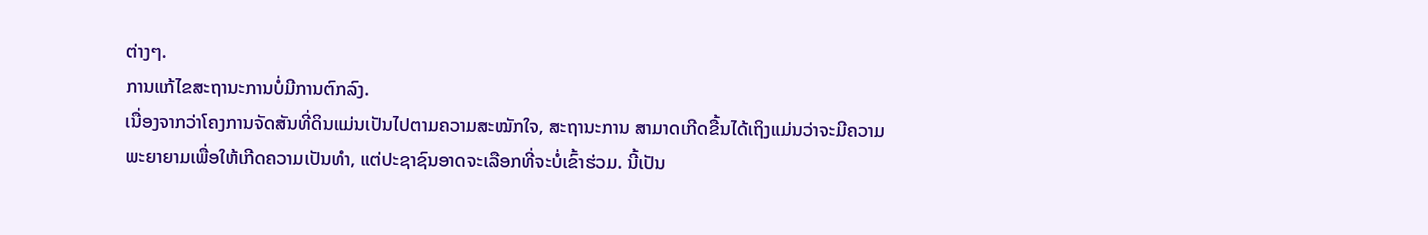ຕ່າງໆ.
ການແກ້ໄຂສະຖານະການບໍ່ມີການຕົກລົງ.
ເນື່ອງຈາກວ່າໂຄງການຈັດສັນທີ່ດິນແມ່ນເປັນໄປຕາມຄວາມສະໝັກໃຈ, ສະຖານະການ ສາມາດເກີດຂື້ນໄດ້ເຖິງແມ່ນວ່າຈະມີຄວາມພະຍາຍາມເພື່ອໃຫ້ເກີດຄວາມເປັນທໍາ, ແຕ່ປະຊາຊົນອາດຈະເລືອກທີ່ຈະບໍ່ເຂົ້າຮ່ວມ. ນີ້ເປັນ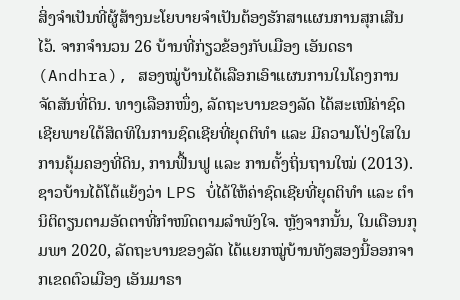ສິ່ງຈໍາເປັນທີ່ຜູ້ສ້າງນະໂຍບາຍຈຳເປັນຕ້ອງຮັກສາແຜນການສຸກເສີນໄວ້. ຈາກຈຳນວນ 26 ບ້ານທີ່ກ່ຽວຂ້ອງກັບເມືອງ ເອັນດຣາ (Andhra), ສອງໝູ່ບ້ານໄດ້ເລືອກເອົາແຜນການໃນໂຄງການຈັດສັນທີ່ດິນ. ທາງເລືອກໜຶ່ງ, ລັດຖະບານຂອງລັດ ໄດ້ສະເໜີຄ່າຊົດເຊີຍພາຍໃຕ້ສິດທິໃນການຊົດເຊີຍທີ່ຍຸດຕິທຳ ແລະ ມີຄວາມໂປ່ງໃສໃນການຄຸ້ມຄອງທີ່ດິນ, ການຟື້ນຟູ ແລະ ການຕັ້ງຖິ່ນຖານໃໝ່ (2013). ຊາວບ້ານໄດ້ໂຕ້ແຍ້ງວ່າ LPS ບໍ່ໄດ້ໃຫ້ຄ່າຊົດເຊີຍທີ່ຍຸດຕິທຳ ແລະ ຕໍານິຕິຕຽນຕາມອັດຕາທີ່ກຳໜົດຕາມລຳພັງໃຈ. ຫຼັງຈາກນັ້ນ, ໃນເດືອນກຸມພາ 2020, ລັດຖະບານຂອງລັດ ໄດ້ແຍກໝູ່ບ້ານທັງສອງນີ້ອອກຈາກເຂດຕົວເມືອງ ເອັນມາຣາ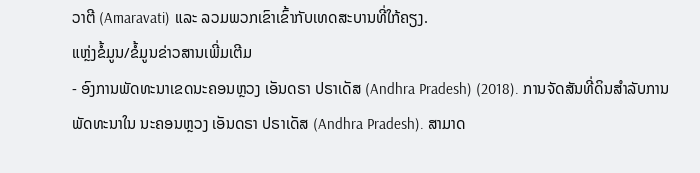ວາຕີ (Amaravati) ແລະ ລວມພວກເຂົາເຂົ້າກັບເທດສະບານທີ່ໃກ້ຄຽງ.
ແຫຼ່ງຂໍ້ມູນ/ຂໍ້ມູນຂ່າວສານເພີ່ມເຕີມ
- ອົງການພັດທະນາເຂດນະຄອນຫຼວງ ເອັນດຣາ ປຣາເດັສ (Andhra Pradesh) (2018). ການຈັດສັນທີ່ດິນສໍາລັບການພັດທະນາໃນ ນະຄອນຫຼວງ ເອັນດຣາ ປຣາເດັສ (Andhra Pradesh). ສາມາດ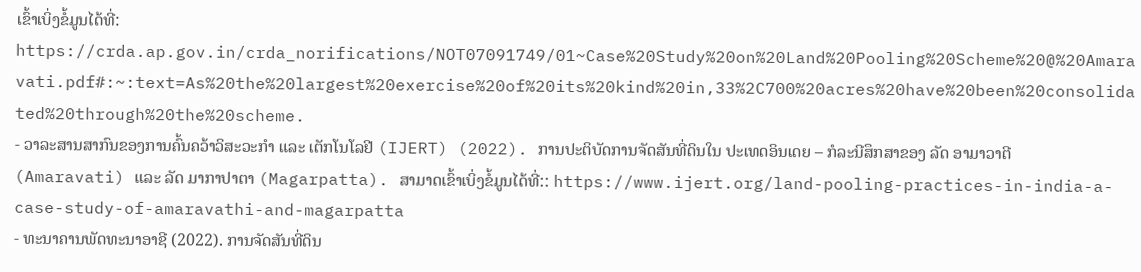ເຂົ້າເບິ່ງຂໍ້ມູນໄດ້ທີ່: https://crda.ap.gov.in/crda_norifications/NOT07091749/01~Case%20Study%20on%20Land%20Pooling%20Scheme%20@%20Amaravati.pdf#:~:text=As%20the%20largest%20exercise%20of%20its%20kind%20in,33%2C700%20acres%20have%20been%20consolidated%20through%20the%20scheme.
- ວາລະສານສາກົນຂອງການຄົ້ນຄວ້າວິສະວະກໍາ ແລະ ເຕັກໂນໂລຢີ (IJERT) (2022). ການປະຕິບັດການຈັດສັນທີ່ດິນໃນ ປະເທດອິນເດຍ – ກໍລະນີສຶກສາຂອງ ລັດ ອາມາວາຕີ (Amaravati) ແລະ ລັດ ມາກາປາຕາ (Magarpatta). ສາມາດເຂົ້າເບິ່ງຂໍ້ມູນໄດ້ທີ່:: https://www.ijert.org/land-pooling-practices-in-india-a-case-study-of-amaravathi-and-magarpatta
- ທະນາຄານພັດທະນາອາຊີ (2022). ການຈັດສັນທີ່ດິນ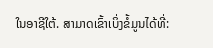ໃນອາຊີໃຕ້. ສາມາດເຂົ້າເບິ່ງຂໍ້ມູນໄດ້ທີ່: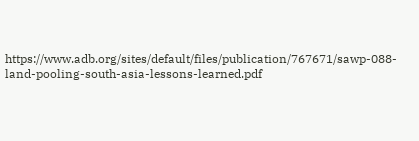https://www.adb.org/sites/default/files/publication/767671/sawp-088-land-pooling-south-asia-lessons-learned.pdf